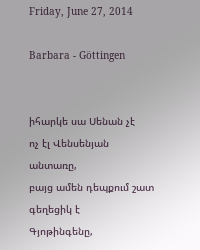Friday, June 27, 2014

Barbara - Göttingen


իհարկե սա Սենան չէ
ոչ էլ Վենսենյան անտառը,
բայց ամեն դեպքում շատ գեղեցիկ է
Գյոթինգենը,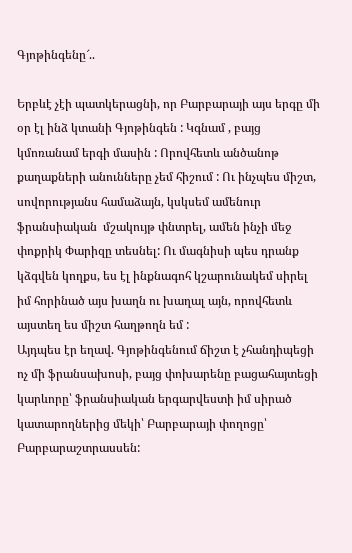Գյոթինգենը՜..

Երբևէ չէի պատկերացնի, որ Բարբարայի այս երգը մի օր էլ ինձ կտանի Գյոթինգեն : Կգնամ , բայց կմոռանամ երգի մասին : Որովհետև անծանոթ քաղաքների անունները չեմ հիշում : Ու ինչպես միշտ, սովորությանս համաձայն, կսկսեմ ամենուր ֆրանսիական  մշակույթ փնտրել, ամեն ինչի մեջ փոքրիկ Փարիզը տեսնել: Ու մագնիսի պես դրանք կձգվեն կողքս, ես էլ ինքնագոհ կշարունակեմ սիրել իմ հորինած այս խաղն ու խաղալ այն, որովհետև այստեղ ես միշտ հաղթողն եմ :
Այդպես էր եղավ. Գյոթինգենում ճիշտ է չհանդիպեցի ոչ մի ֆրանսախոսի, բայց փոխարենը բացահայտեցի կարևորը՝ ֆրանսիական երգարվեստի իմ սիրած կատարողներից մեկի՝ Բարբարայի փողոցը՝ Բարբարաշտրասսեն: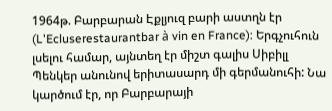1964թ. Բարբարան Էքլյուզ բարի աստղն էր (L'Ecluserestaurantbar à vin en France): Երգչուհուն լսելու համար, այնտեղ էր միշտ գալիս Սիբիլլ Պենկեր անունով երիտասարդ մի գերմանուհի: Նա կարծում էր, որ Բարբարայի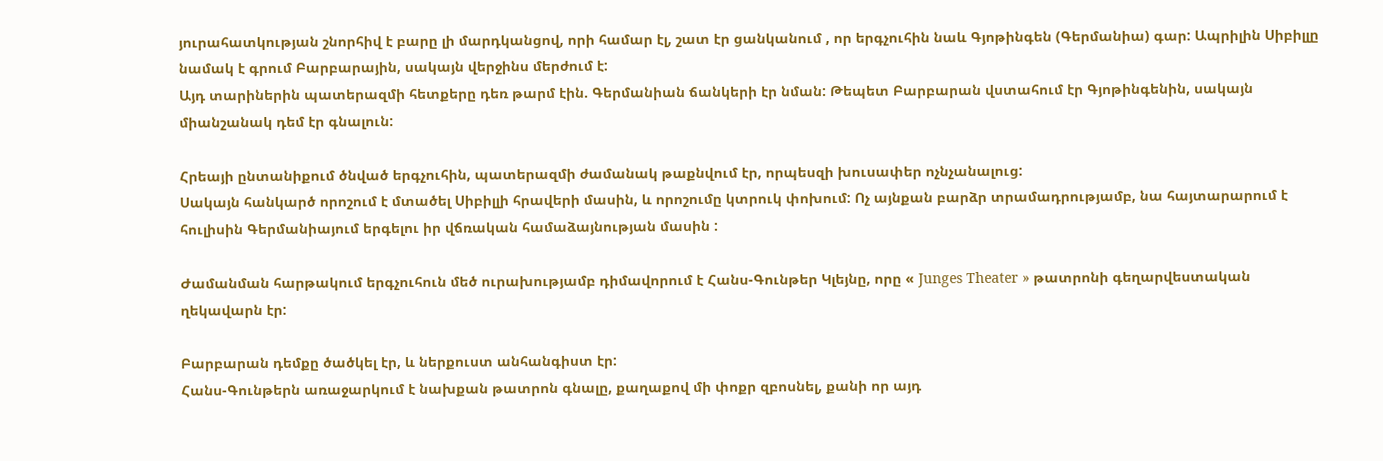յուրահատկության շնորհիվ է բարը լի մարդկանցով, որի համար էլ, շատ էր ցանկանում , որ երգչուհին նաև Գյոթինգեն (Գերմանիա) գար: Ապրիլին Սիբիլլը նամակ է գրում Բարբարային, սակայն վերջինս մերժում է:
Այդ տարիներին պատերազմի հետքերը դեռ թարմ էին. Գերմանիան ճանկերի էր նման: Թեպետ Բարբարան վստահում էր Գյոթինգենին, սակայն միանշանակ դեմ էր գնալուն:

Հրեայի ընտանիքում ծնված երգչուհին, պատերազմի ժամանակ թաքնվում էր, որպեսզի խուսափեր ոչնչանալուց:
Սակայն հանկարծ որոշում է մտածել Սիբիլլի հրավերի մասին, և որոշումը կտրուկ փոխում: Ոչ այնքան բարձր տրամադրությամբ, նա հայտարարում է հուլիսին Գերմանիայում երգելու իր վճռական համաձայնության մասին :

Ժամանման հարթակում երգչուհուն մեծ ուրախությամբ դիմավորում է Հանս-Գունթեր Կլեյնը, որը « Junges Theater » թատրոնի գեղարվեստական  ղեկավարն էր:

Բարբարան դեմքը ծածկել էր, և ներքուստ անհանգիստ էր:
Հանս-Գունթերն առաջարկում է նախքան թատրոն գնալը, քաղաքով մի փոքր զբոսնել, քանի որ այդ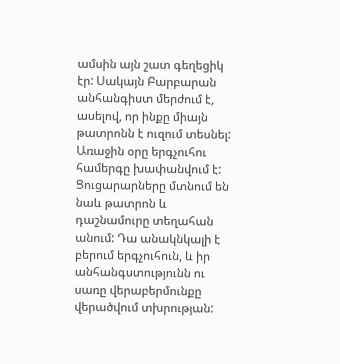ամսին այն շատ գեղեցիկ էր: Սակայն Բարբարան անհանգիստ մերժում է, ասելով, որ ինքը միայն թատրոնն է ուզում տեսնել:
Առաջին օրը երգչուհու համերգը խափանվում է: Ցուցարարները մտնում են նաև թատրոն և դաշնամուրը տեղահան անում: Դա անակնկալի է բերում երգչուհուն, և իր անհանգստությունն ու սառը վերաբերմունքը վերածվում տխրության: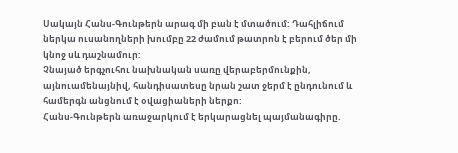Սակայն Հանս-Գունթերն արագ մի բան է մտածում: Դահլիճում ներկա ուսանողների խումբը 22 ժամում թատրոն է բերում ծեր մի կնոջ սև դաշնամուր:
Չնայած երգչուհու նախնական սառը վերաբերմունքին, այնուամենայնիվ, հանդիսատեսը նրան շատ ջերմ է ընդունում և համերգն անցնում է օվացիաների ներքո:
Հանս-Գունթերն առաջարկում է երկարացնել պայմանագիրը.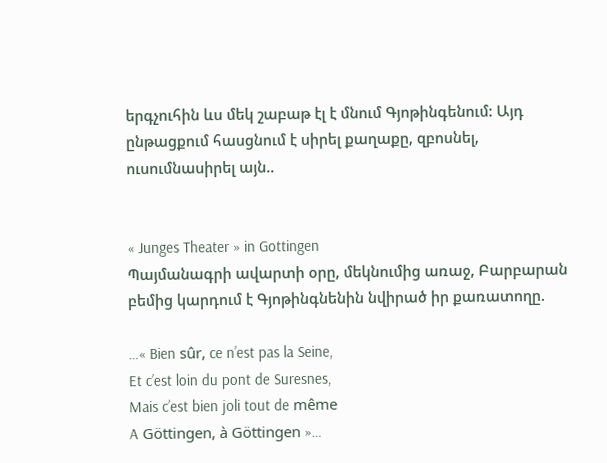երգչուհին ևս մեկ շաբաթ էլ է մնում Գյոթինգենում: Այդ ընթացքում հասցնում է սիրել քաղաքը, զբոսնել, ուսումնասիրել այն..


« Junges Theater » in Gottingen
Պայմանագրի ավարտի օրը, մեկնումից առաջ, Բարբարան բեմից կարդում է Գյոթինգնենին նվիրած իր քառատողը.

…« Bien sûr, ce n’est pas la Seine,
Et c’est loin du pont de Suresnes,
Mais c’est bien joli tout de même
A Göttingen, à Göttingen »…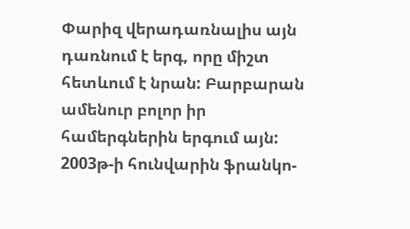Փարիզ վերադառնալիս այն դառնում է երգ, որը միշտ հետևում է նրան: Բարբարան ամենուր բոլոր իր համերգներին երգում այն: 2003թ-ի հունվարին ֆրանկո-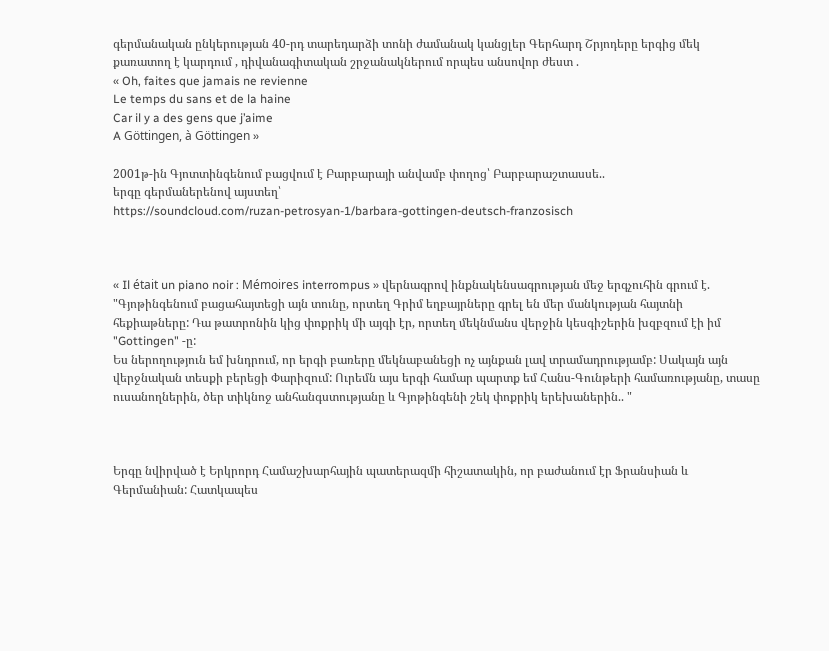գերմանական ընկերության 40-րդ տարեդարձի տոնի ժամանակ կանցլեր Գերհարդ Շրյոդերը երգից մեկ քառատող է կարդում , դիվանագիտական շրջանակներում որպես անսովոր ժեստ .
« Oh, faites que jamais ne revienne
Le temps du sans et de la haine
Car il y a des gens que j’aime
A Göttingen, à Göttingen »

2001թ-ին Գյոտտինգենում բացվում է Բարբարայի անվամբ փողոց՝ Բարբարաշտասսե..
երգը գերմաներենով այստեղ՝
https://soundcloud.com/ruzan-petrosyan-1/barbara-gottingen-deutsch-franzosisch



« Il était un piano noir : Mémoires interrompus » վերնագրով ինքնակենսագրության մեջ երգչուհին գրում է.
"Գյոթինգենում բացահայտեցի այն տունը, որտեղ Գրիմ եղբայրները գրել են մեր մանկության հայտնի հեքիաթները: Դա թատրոնին կից փոքրիկ մի այգի էր, որտեղ մեկնմանս վերջին կեսգիշերին խզբզում էի իմ "Gottingen" -ը:
Ես ներողություն եմ խնդրում, որ երգի բառերը մեկնաբանեցի ոչ այնքան լավ տրամադրությամբ: Սակայն այն վերջնական տեսքի բերեցի Փարիզում: Ուրեմն այս երգի համար պարտք եմ Հանս-Գունթերի համառությանը, տասը ուսանողներին, ծեր տիկնոջ անհանգստությանը և Գյոթինգենի շեկ փոքրիկ երեխաներին.. "



Երգը նվիրված է Երկրորդ Համաշխարհային պատերազմի հիշատակին, որ բաժանում էր Ֆրանսիան և Գերմանիան: Հատկապես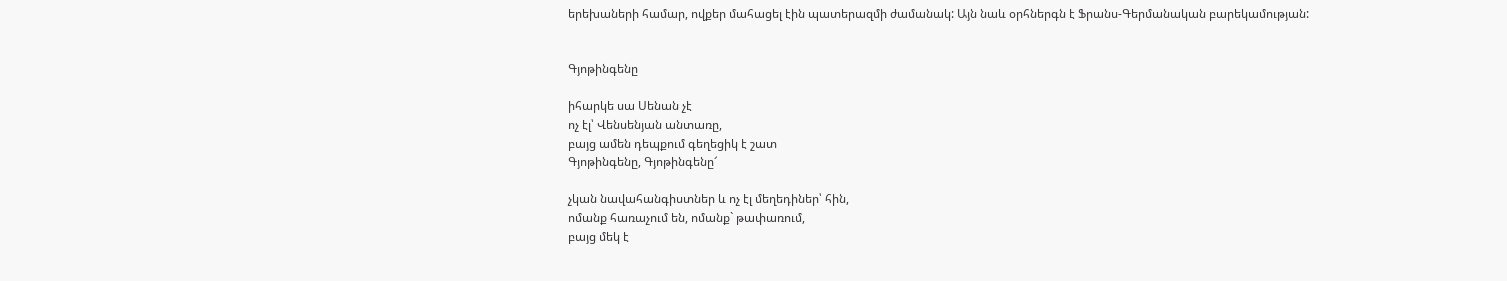երեխաների համար, ովքեր մահացել էին պատերազմի ժամանակ: Այն նաև օրհներգն է Ֆրանս-Գերմանական բարեկամության:


Գյոթինգենը

իհարկե սա Սենան չէ
ոչ էլ՝ Վենսենյան անտառը,
բայց ամեն դեպքում գեղեցիկ է շատ
Գյոթինգենը, Գյոթինգենը՜

չկան նավահանգիստներ և ոչ էլ մեղեդիներ՝ հին,
ոմանք հառաչում են, ոմանք` թափառում,
բայց մեկ է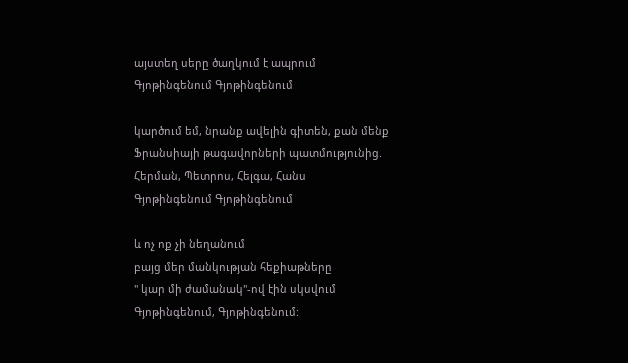այստեղ սերը ծաղկում է ապրում
Գյոթինգենում Գյոթինգենում

կարծում եմ, նրանք ավելին գիտեն, քան մենք
Ֆրանսիայի թագավորների պատմությունից.
Հերման, Պետրոս, Հելգա, Հանս
Գյոթինգենում Գյոթինգենում

և ոչ ոք չի նեղանում
բայց մեր մանկության հեքիաթները
" կար մի ժամանակ"-ով էին սկսվում
Գյոթինգենում, Գյոթինգենում: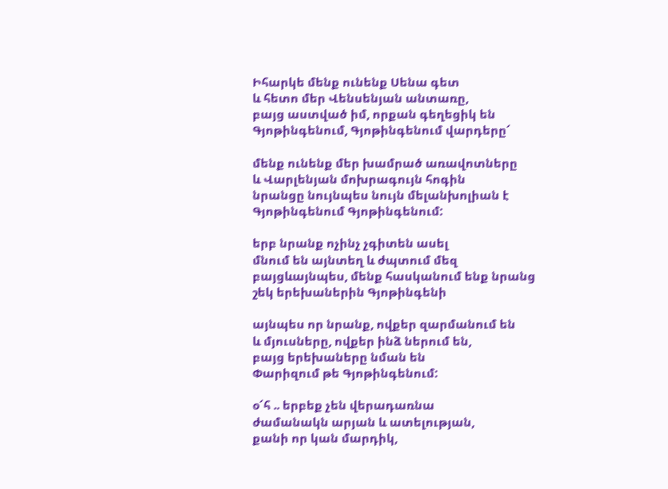Իհարկե մենք ունենք Սենա գետ
և հետո մեր Վենսենյան անտառը,
բայց աստված իմ, որքան գեղեցիկ են
Գյոթինգենում, Գյոթինգենում վարդերը՜

մենք ունենք մեր խամրած առավոտները
և Վարլենյան մոխրագույն հոգին
նրանցը նույնպես նույն մելանխոլիան է
Գյոթինգենում Գյոթինգենում:

երբ նրանք ոչինչ չգիտեն ասել
մնում են այնտեղ և ժպտում մեզ
բայցևայնպես, մենք հասկանում ենք նրանց
շեկ երեխաներին Գյոթինգենի

այնպես որ նրանք, ովքեր զարմանում են
և մյուսները, ովքեր ինձ ներում են,
բայց երեխաները նման են
Փարիզում թե Գյոթինգենում:

օ՜հ .. երբեք չեն վերադառնա
ժամանակն արյան և ատելության,
քանի որ կան մարդիկ,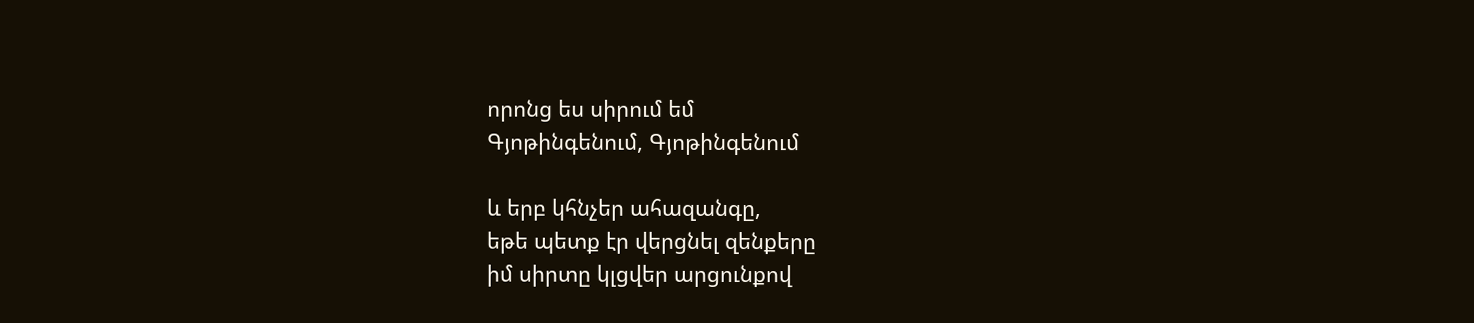որոնց ես սիրում եմ
Գյոթինգենում, Գյոթինգենում

և երբ կհնչեր ահազանգը,
եթե պետք էր վերցնել զենքերը
իմ սիրտը կլցվեր արցունքով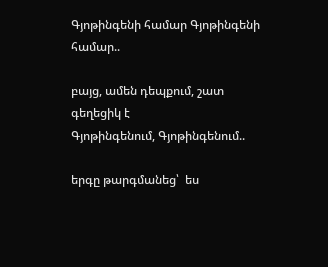Գյոթինգենի համար Գյոթինգենի համար..

բայց, ամեն դեպքում, շատ գեղեցիկ է
Գյոթինգենում, Գյոթինգենում..

երգը թարգմանեց՝  ես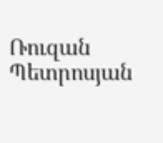Ռուզան Պետրոսյան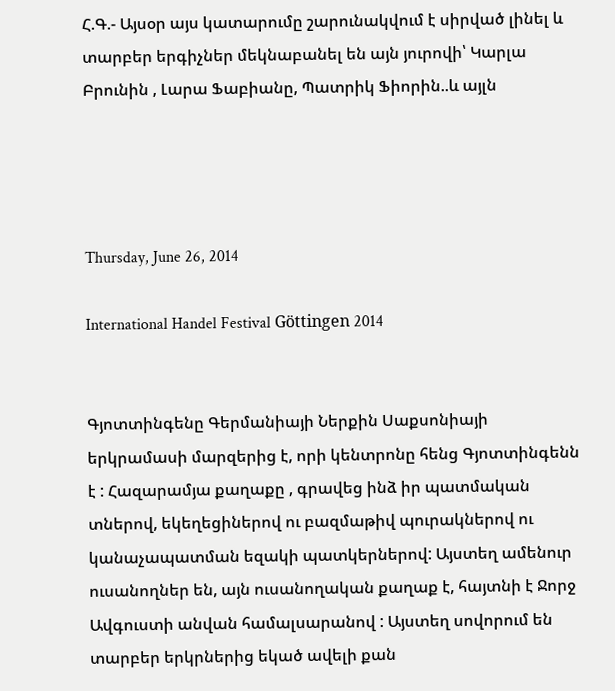Հ.Գ.- Այսօր այս կատարումը շարունակվում է սիրված լինել և տարբեր երգիչներ մեկնաբանել են այն յուրովի՝ Կարլա Բրունին , Լարա Ֆաբիանը, Պատրիկ Ֆիորին..և այլն




Thursday, June 26, 2014

International Handel Festival Göttingen 2014


Գյոտտինգենը Գերմանիայի Ներքին Սաքսոնիայի երկրամասի մարզերից է, որի կենտրոնը հենց Գյոտտինգենն է : Հազարամյա քաղաքը , գրավեց ինձ իր պատմական տներով, եկեղեցիներով ու բազմաթիվ պուրակներով ու կանաչապատման եզակի պատկերներով: Այստեղ ամենուր ուսանողներ են, այն ուսանողական քաղաք է, հայտնի է Ջորջ Ավգուստի անվան համալսարանով : Այստեղ սովորում են տարբեր երկրներից եկած ավելի քան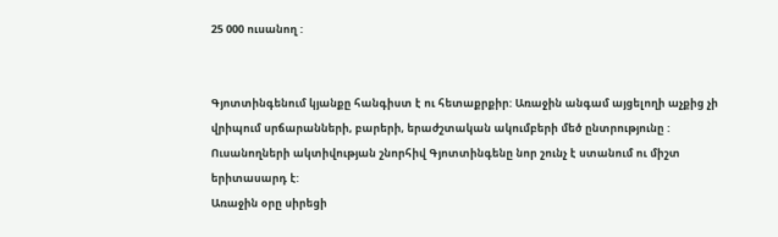25 000 ուսանող :


Գյոտտինգենում կյանքը հանգիստ է ու հետաքրքիր: Առաջին անգամ այցելողի աչքից չի վրիպում սրճարանների, բարերի, երաժշտական ակումբերի մեծ ընտրությունը : Ուսանողների ակտիվության շնորհիվ Գյոտտինգենը նոր շունչ է ստանում ու միշտ երիտասարդ է:
Առաջին օրը սիրեցի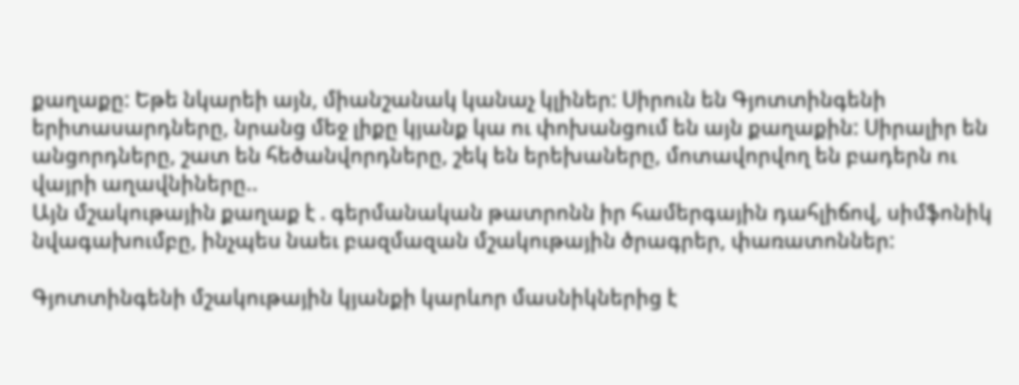քաղաքը: Եթե նկարեի այն, միանշանակ կանաչ կլիներ: Սիրուն են Գյոտտինգենի երիտասարդները, նրանց մեջ լիքը կյանք կա ու փոխանցում են այն քաղաքին: Սիրալիր են անցորդները, շատ են հեծանվորդները, շեկ են երեխաները, մոտավորվող են բադերն ու  վայրի աղավնիները..
Այն մշակութային քաղաք է . գերմանական թատրոնն իր համերգային դահլիճով, սիմֆոնիկ նվագախումբը, ինչպես նաեւ բազմազան մշակութային ծրագրեր, փառատոններ:

Գյոտտինգենի մշակութային կյանքի կարևոր մասնիկներից է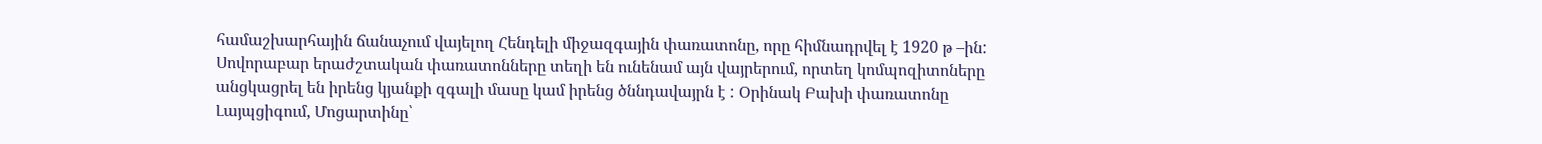համաշխարհային ճանաչում վայելող Հենդելի միջազգային փառատոնը, որը հիմնադրվել է 1920 թ –ին:
Սովորաբար երաժշտական փառատոնները տեղի են ունենամ այն վայրերում, որտեղ կոմպոզիտոները անցկացրել են իրենց կյանքի զգալի մասը կամ իրենց ծննդավայրն է : Օրինակ Բախի փառատոնը Լայպցիգում, Մոցարտինը՝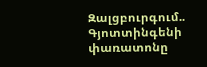Զալցբուրգում..
Գյոտտինգենի փառատոնը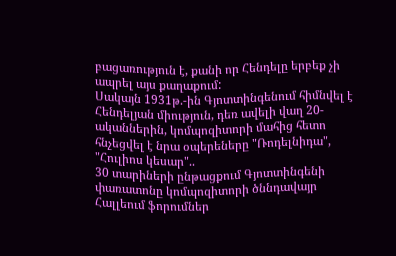բացառություն է, քանի որ Հենդելը երբեք չի ապրել այս քաղաքում:
Սակայն 1931թ.-ին Գյոտտինգենում հիմնվել է Հենդելյան միություն, դեռ ավելի վաղ 20-ականներին, կոմպոզիտորի մահից հետո հնչեցվել է նրա օպերեները "Ռոդելնիդա", "Հուլիոս կեսար"..
30 տարիների ընթացքում Գյոտտինգենի փառատոնը կոմպոզիտորի ծննդավայր Հալլեում ֆորումներ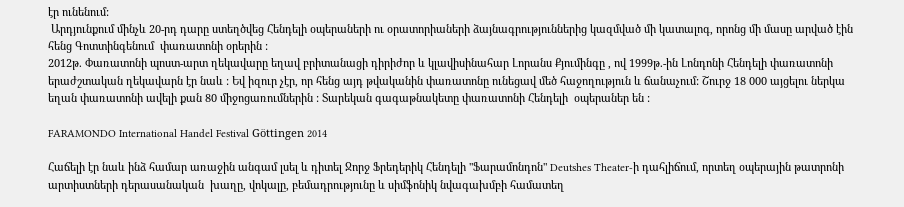էր ունենում:
 Արդյունքում մինչև 20-րդ դարը ստեղծվեց Հենդելի օպերաների ու օրատորիաների ձայնագրություններից կազմված մի կատալոգ, որոնց մի մասը արված էին հենց Գոտտինգենում  փառատոնի օրերին :
2012թ. Փառատոնի պոստ-արտ ղեկավարը եղավ բրիտանացի դիրիժոր և կլավիսինահար Լորանս Քյումինգը , ով 1999թ.-ին Լոնդոնի Հենդելի փառատոնի երաժշտական ղեկավարն էր նաև : Եվ իզուր չէր, որ հենց այդ թվականին փառատոնը ունեցավ մեծ հաջողություն և ճանաչում: Շուրջ 18 000 այցելու ներկա եղան փառատոնի ավելի քան 80 միջոցառումներին : Տարեկան գագաթնակետը փառատոնի Հենդելի  օպերաներ են :

FARAMONDO International Handel Festival Göttingen 2014

Հաճելի էր նաև ինձ համար առաջին անգամ լսել և դիտել Ջորջ Ֆրեդերիկ Հենդելի "Ֆարամոնդոն" Deutshes Theater-ի դահլիճում, որտեղ օպերային թատրոնի արտիստների դերասանական  խաղը, վոկալը, բեմադրությունը և սիմֆոնիկ նվագախմբի համատեղ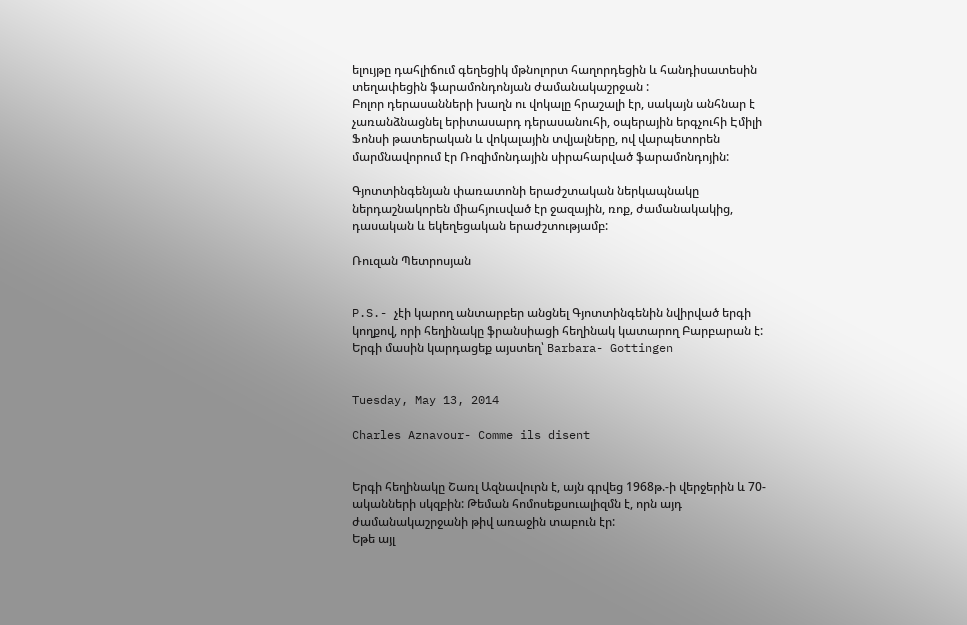ելույթը դահլիճում գեղեցիկ մթնոլորտ հաղորդեցին և հանդիսատեսին տեղափեցին ֆարամոնդոնյան ժամանակաշրջան :
Բոլոր դերասանների խաղն ու վոկալը հրաշալի էր, սակայն անհնար է չառանձնացնել երիտասարդ դերասանուհի, օպերային երգչուհի Էմիլի Ֆոնսի թատերական և վոկալային տվյալները, ով վարպետորեն մարմնավորում էր Ռոզիմոնդային սիրահարված ֆարամոնդոյին:

Գյոտտինգենյան փառատոնի երաժշտական ներկապնակը ներդաշնակորեն միահյուսված էր ջազային, ռոք, ժամանակակից, դասական և եկեղեցական երաժշտությամբ:

Ռուզան Պետրոսյան


P.S.- չէի կարող անտարբեր անցնել Գյոտտինգենին նվիրված երգի կողքով, որի հեղինակը ֆրանսիացի հեղինակ կատարող Բարբարան է: Երգի մասին կարդացեք այստեղ՝ Barbara- Gottingen


Tuesday, May 13, 2014

Charles Aznavour- Comme ils disent


Երգի հեղինակը Շառլ Ազնավուրն է, այն գրվեց 1968թ.-ի վերջերին և 70-ականների սկզբին: Թեման հոմոսեքսուալիզմն է, որն այդ ժամանակաշրջանի թիվ առաջին տաբուն էր:
Եթե այլ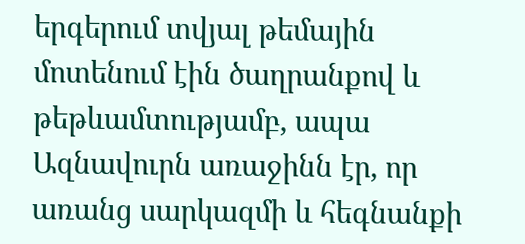երգերում տվյալ թեմային մոտենում էին ծաղրանքով և թեթևամտությամբ, ապա Ազնավուրն առաջինն էր, որ առանց սարկազմի և հեգնանքի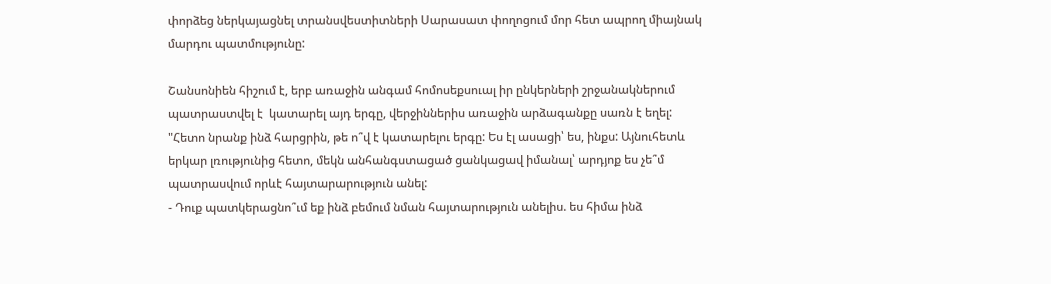փորձեց ներկայացնել տրանսվեստիտների Սարասատ փողոցում մոր հետ ապրող միայնակ մարդու պատմությունը:

Շանսոնիեն հիշում է, երբ առաջին անգամ հոմոսեքսուալ իր ընկերների շրջանակներում պատրաստվել է  կատարել այդ երգը, վերջիններիս առաջին արձագանքը սառն է եղել:
"Հետո նրանք ինձ հարցրին, թե ո՞վ է կատարելու երգը: Ես էլ ասացի՝ ես, ինքս: Այնուհետև երկար լռությունից հետո, մեկն անհանգստացած ցանկացավ իմանալ՝ արդյոք ես չե՞մ պատրասվում որևէ հայտարարություն անել:
- Դուք պատկերացնո՞ւմ եք ինձ բեմում նման հայտարություն անելիս. ես հիմա ինձ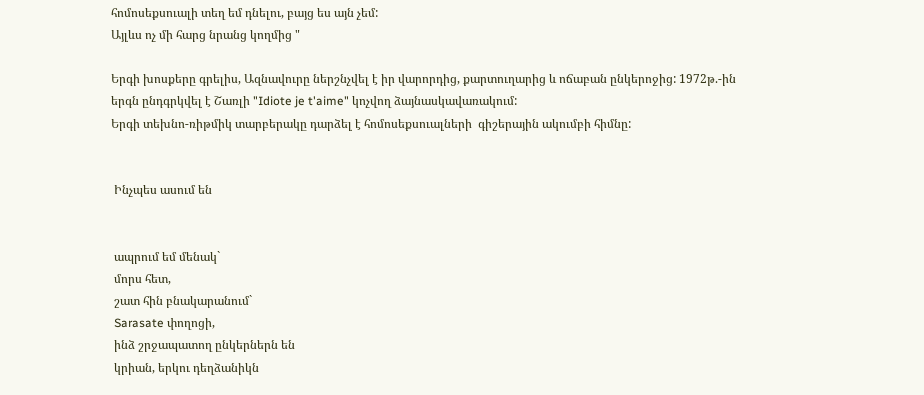հոմոսեքսուալի տեղ եմ դնելու, բայց ես այն չեմ:
Այլևս ոչ մի հարց նրանց կողմից "

Երգի խոսքերը գրելիս, Ազնավուրը ներշնչվել է իր վարորդից, քարտուղարից և ոճաբան ընկերոջից: 1972թ.-ին երգն ընդգրկվել է Շառլի "Idiote je t'aime" կոչվող ձայնասկավառակում:
Երգի տեխնո-ռիթմիկ տարբերակը դարձել է հոմոսեքսուալների  գիշերային ակումբի հիմնը:


 Ինչպես ասում են


 ապրում եմ մենակ`
 մորս հետ,
 շատ հին բնակարանում`
 Sarasate փողոցի,
 ինձ շրջապատող ընկերներն են
 կրիան, երկու դեղձանիկն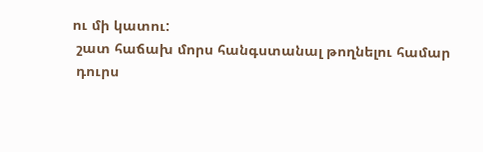ու մի կատու:
 շատ հաճախ մորս հանգստանալ թողնելու համար
 դուրս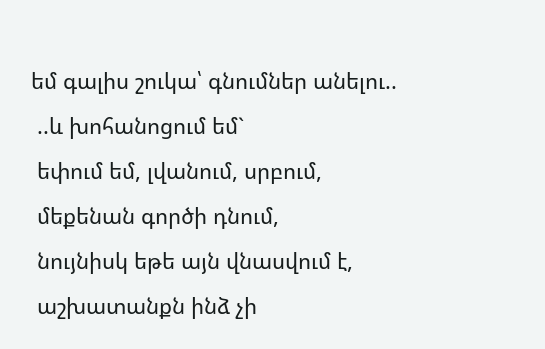եմ գալիս շուկա՝ գնումներ անելու..
 ..և խոհանոցում եմ`
 եփում եմ, լվանում, սրբում,
 մեքենան գործի դնում,
 նույնիսկ եթե այն վնասվում է,
 աշխատանքն ինձ չի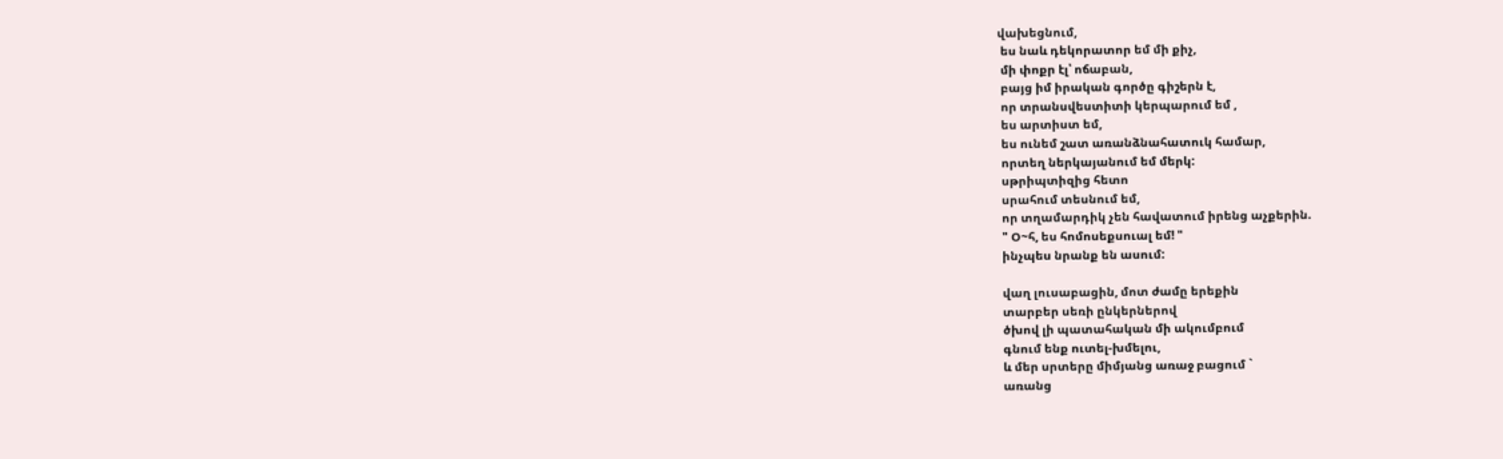վախեցնում,
 ես նաև դեկորատոր եմ մի քիչ,
 մի փոքր էլ՝ ոճաբան,
 բայց իմ իրական գործը գիշերն է,
 որ տրանսվեստիտի կերպարում եմ ,
 ես արտիստ եմ,
 ես ունեմ շատ առանձնահատուկ համար,
 որտեղ ներկայանում եմ մերկ:
 սթրիպտիզից հետո
 սրահում տեսնում եմ,
 որ տղամարդիկ չեն հավատում իրենց աչքերին.
 " Օ~հ, ես հոմոսեքսուալ եմ! "
 ինչպես նրանք են ասում:

 վաղ լուսաբացին, մոտ ժամը երեքին
 տարբեր սեռի ընկերներով
 ծխով լի պատահական մի ակումբում
 գնում ենք ուտել-խմելու,
 և մեր սրտերը միմյանց առաջ բացում `
 առանց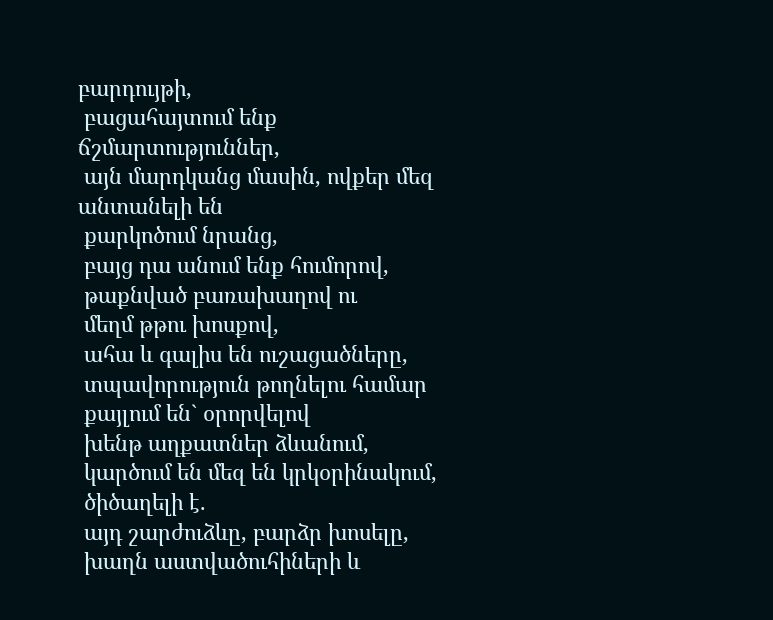բարդույթի,
 բացահայտում ենք ճշմարտություններ,
 այն մարդկանց մասին, ովքեր մեզ անտանելի են
 քարկոծում նրանց,
 բայց դա անում ենք հումորով,
 թաքնված բառախաղով ու
 մեղմ թթու խոսքով,
 ահա և գալիս են ուշացածները,
 տպավորություն թողնելու համար
 քայլում են` օրորվելով
 խենթ աղքատներ ձևանում,
 կարծում են մեզ են կրկօրինակում,
 ծիծաղելի է.
 այդ շարժուձևը, բարձր խոսելը,
 խաղն աստվածուհիների և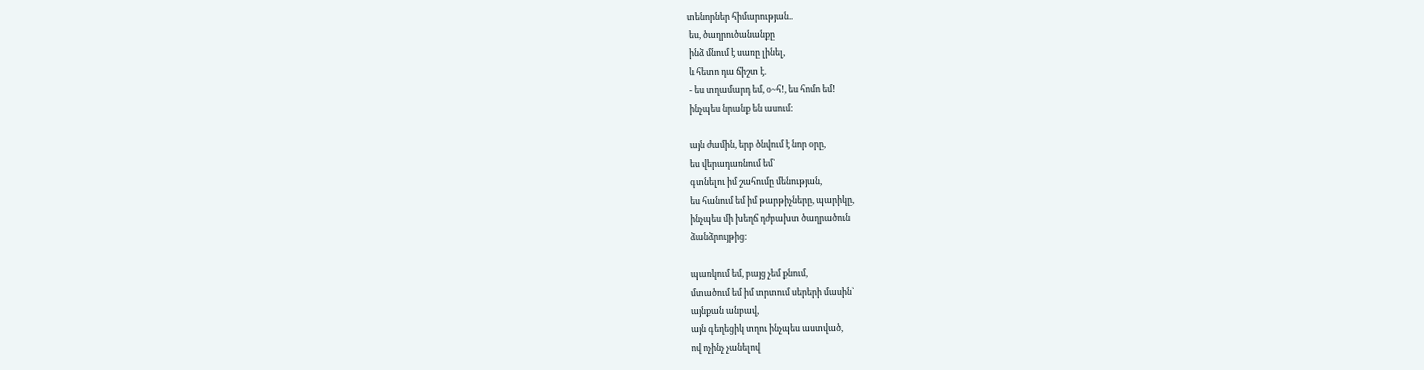տենորներ հիմարության..
 ես, ծաղրուծանանքը
 ինձ մնում է սառը լինել,
 և հետո դա ճիշտ է.
 - ես տղամարդ եմ, օ~հ!, ես հոմո եմ!
 ինչպես նրանք են ասում:

 այն ժամին, երբ ծնվում է նոր օրը,
 ես վերադառնում եմ`
 գտնելու իմ շահումը մենության,
 ես հանում եմ իմ թարթիչները, պարիկը,
 ինչպես մի խեղճ դժբախտ ծաղրածուն
 ձանձրույթից:

 պառկում եմ, բայց չեմ քնում,
 մտածում եմ իմ տրտում սերերի մասին`
 այնքան անբավ,
 այն գեղեցիկ տղու ինչպես աստված,
 ով ոչինչ չանելով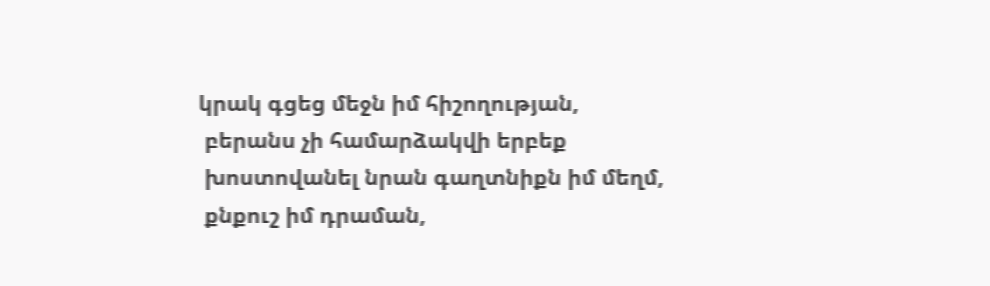կրակ գցեց մեջն իմ հիշողության,
 բերանս չի համարձակվի երբեք
 խոստովանել նրան գաղտնիքն իմ մեղմ,
 քնքուշ իմ դրաման,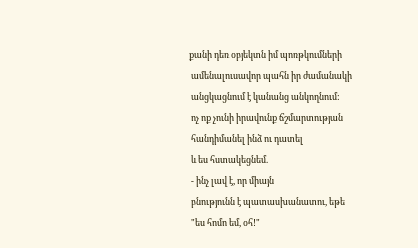քանի դեռ օբյեկտն իմ պոռթկումների
 ամենալուսավոր պահն իր ժամանակի
 անցկացնում է կանանց անկողնում:
 ոչ ոք չունի իրավունք ճշմարտության
 հանդիմանել ինձ ու դատել
 և ես հստակեցնեմ.
 - ինչ լավ է, որ միայն
 բնությունն է պատասխանատու, եթե
 "ես հոմո եմ, օհ!"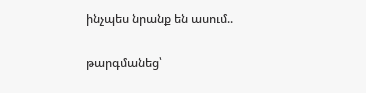ինչպես նրանք են ասում..

թարգմանեց՝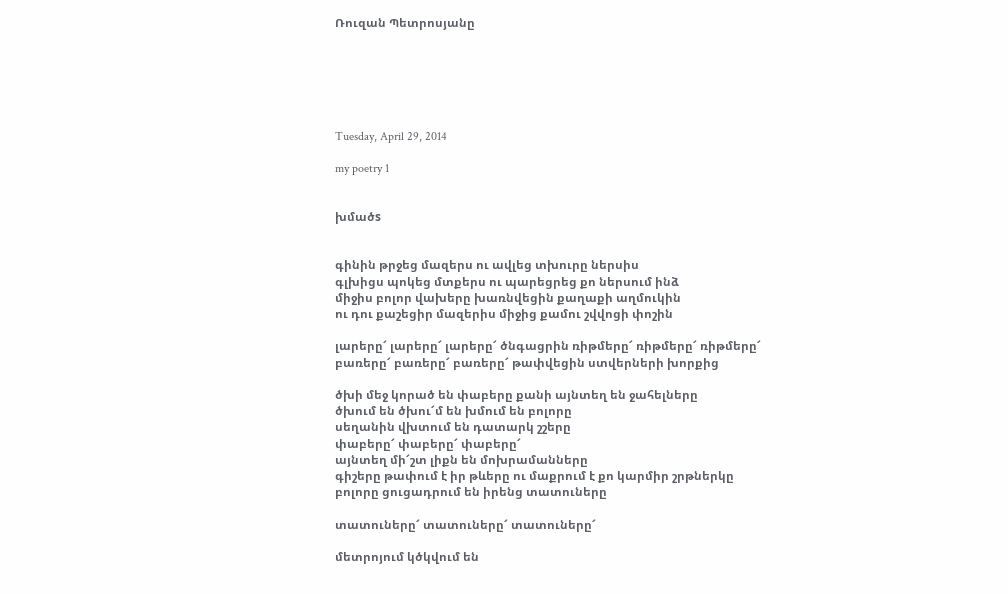Ռուզան Պետրոսյանը






Tuesday, April 29, 2014

my poetry 1


խմածs


գինին թրջեց մազերս ու ավլեց տխուրը ներսիս
գլխիցս պոկեց մտքերս ու պարեցրեց քո ներսում ինձ
միջիս բոլոր վախերը խառնվեցին քաղաքի աղմուկին
ու դու քաշեցիր մազերիս միջից քամու շվվոցի փոշին

լարերը՜ լարերը՜ լարերը՜ ծնգացրին ռիթմերը՜ ռիթմերը՜ ռիթմերը՜
բառերը՜ բառերը՜ բառերը՜ թափվեցին ստվերների խորքից

ծխի մեջ կորած են փաբերը քանի այնտեղ են ջահելները
ծխում են ծխու՜մ են խմում են բոլորը
սեղանին վխտում են դատարկ շշերը
փաբերը՜ փաբերը՜ փաբերը՜
այնտեղ մի՜շտ լիքն են մոխրամանները
գիշերը թափում է իր թևերը ու մաքրում է քո կարմիր շրթներկը
բոլորը ցուցադրում են իրենց տատուները

տատուները՜ տատուները՜ տատուները՜

մետրոյում կծկվում են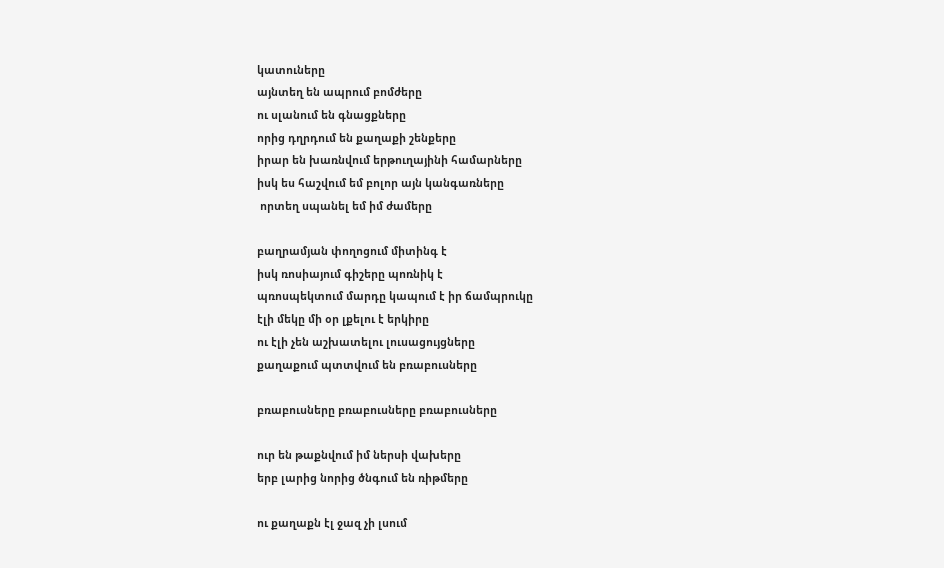կատուները
այնտեղ են ապրում բոմժերը
ու սլանում են գնացքները
որից դղրդում են քաղաքի շենքերը
իրար են խառնվում երթուղայինի համարները
իսկ ես հաշվում եմ բոլոր այն կանգառները
 որտեղ սպանել եմ իմ ժամերը

բաղրամյան փողոցում միտինգ է
իսկ ռոսիայում գիշերը պոռնիկ է
պռոսպեկտում մարդը կապում է իր ճամպրուկը
էլի մեկը մի օր լքելու է երկիրը
ու էլի չեն աշխատելու լուսացույցները
քաղաքում պտտվում են բռաբուսները

բռաբուսները բռաբուսները բռաբուսները

ուր են թաքնվում իմ ներսի վախերը
երբ լարից նորից ծնգում են ռիթմերը

ու քաղաքն էլ ջազ չի լսում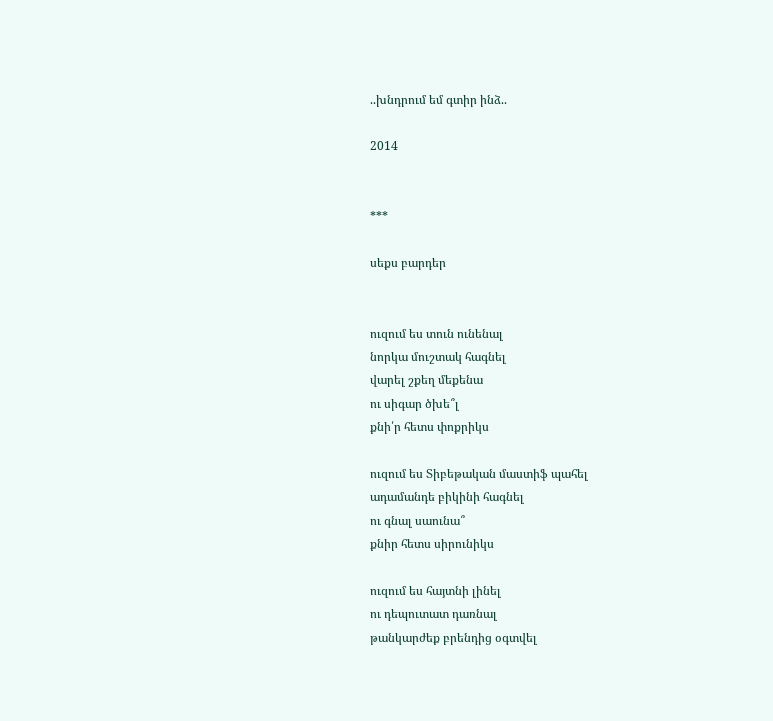..խնդրում եմ գտիր ինձ..

2014


***

սեքս բարդեր


ուզում ես տուն ունենալ
նորկա մուշտակ հագնել
վարել շքեղ մեքենա
ու սիգար ծխե՞լ
քնի՛ր հետս փոքրիկս

ուզում ես Տիբեթական մաստիֆ պահել
ադամանդե բիկինի հագնել
ու գնալ սաունա՞
քնիր հետս սիրունիկս

ուզում ես հայտնի լինել
ու դեպուտատ դառնալ
թանկարժեք բրենդից օգտվել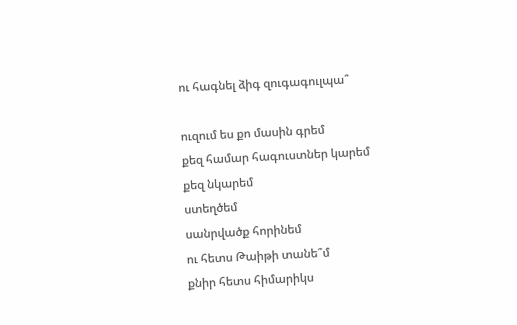ու հագնել ձիգ զուգագուլպա՞

ուզում ես քո մասին գրեմ
քեզ համար հագուստներ կարեմ
քեզ նկարեմ
ստեղծեմ
սանրվածք հորինեմ
ու հետս Թաիթի տանե՞մ
քնիր հետս հիմարիկս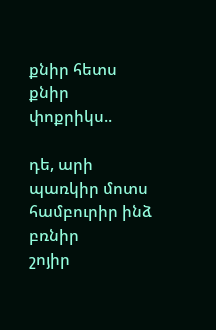քնիր հետս
քնիր
փոքրիկս..

դե, արի
պառկիր մոտս
համբուրիր ինձ
բռնիր
շոյիր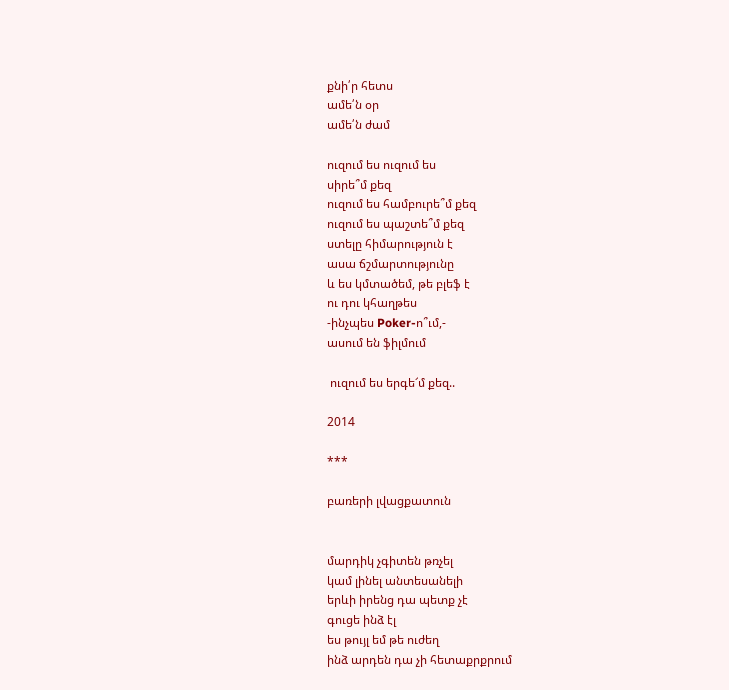քնի՛ր հետս
ամե՛ն օր
ամե՛ն ժամ

ուզում ես ուզում ես
սիրե՞մ քեզ
ուզում ես համբուրե՞մ քեզ
ուզում ես պաշտե՞մ քեզ
ստելը հիմարություն է
ասա ճշմարտությունը
և ես կմտածեմ, թե բլեֆ է
ու դու կհաղթես
-ինչպես Poker-ո՞ւմ,-
ասում են ֆիլմում

 ուզում ես երգե՜մ քեզ..

2014

***

բառերի լվացքատուն


մարդիկ չգիտեն թռչել
կամ լինել անտեսանելի
երևի իրենց դա պետք չէ
գուցե ինձ էլ
ես թույլ եմ թե ուժեղ
ինձ արդեն դա չի հետաքրքրում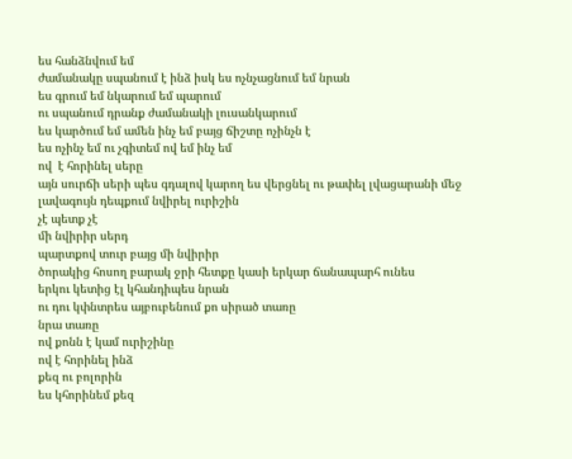ես հանձնվում եմ
ժամանակը սպանում է ինձ իսկ ես ոչնչացնում եմ նրան
ես գրում եմ նկարում եմ պարում
ու սպանում դրանք ժամանակի լուսանկարում
ես կարծում եմ ամեն ինչ եմ բայց ճիշտը ոչինչն է
ես ոչինչ եմ ու չգիտեմ ով եմ ինչ եմ
ով  է հորինել սերը
այն սուրճի սերի պես գդալով կարող ես վերցնել ու թափել լվացարանի մեջ
լավագույն դեպքում նվիրել ուրիշին
չէ պետք չէ
մի նվիրիր սերդ
պարտքով տուր բայց մի նվիրիր
ծորակից հոսող բարակ ջրի հետքը կասի երկար ճանապարհ ունես
երկու կետից էլ կհանդիպես նրան
ու դու կփնտրես այբուբենում քո սիրած տառը
նրա տառը
ով քոնն է կամ ուրիշինը
ով է հորինել ինձ
քեզ ու բոլորին
ես կհորինեմ քեզ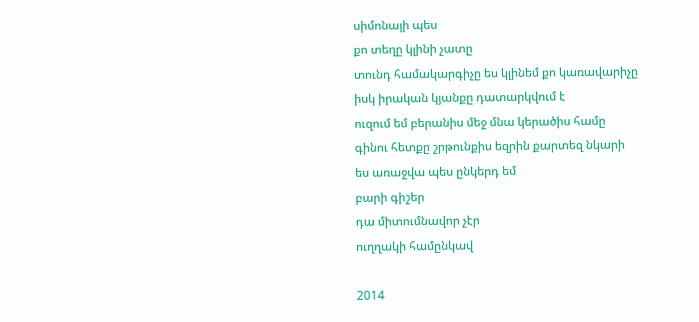սիմոնայի պես
քո տեղը կլինի չատը
տունդ համակարգիչը ես կլինեմ քո կառավարիչը
իսկ իրական կյանքը դատարկվում է
ուզում եմ բերանիս մեջ մնա կերածիս համը
գինու հետքը շրթունքիս եզրին քարտեզ նկարի
ես առաջվա պես ընկերդ եմ
բարի գիշեր
դա միտումնավոր չէր
ուղղակի համընկավ

2014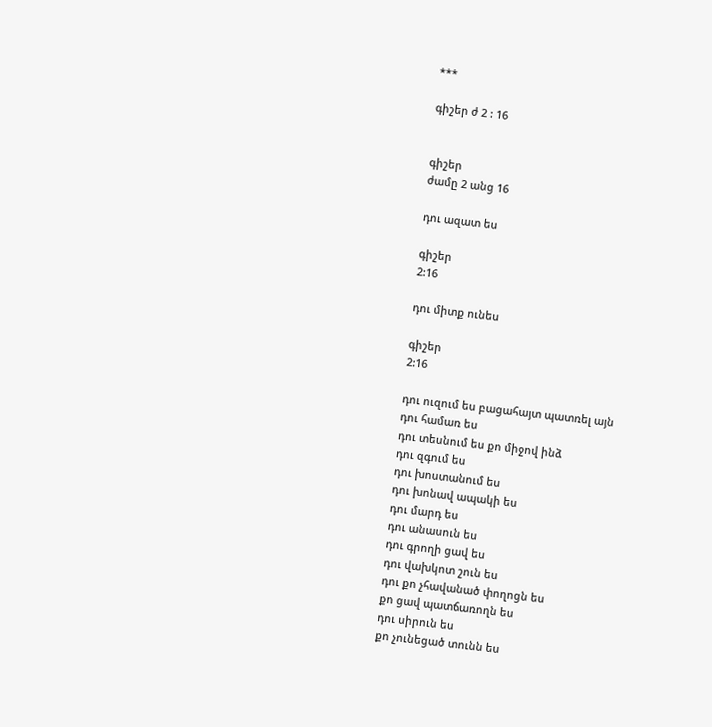***

գիշեր ժ 2 : 16


գիշեր
ժամը 2 անց 16

դու ազատ ես

գիշեր
2:16

դու միտք ունես

գիշեր
2:16

դու ուզում ես բացահայտ պատռել այն
դու համառ ես
դու տեսնում ես քո միջով ինձ
դու զգում ես
դու խոստանում ես
դու խոնավ ապակի ես
դու մարդ ես
դու անասուն ես
դու գրողի ցավ ես
դու վախկոտ շուն ես
դու քո չհավանած փողոցն ես
քո ցավ պատճառողն ես
դու սիրուն ես
քո չունեցած տունն ես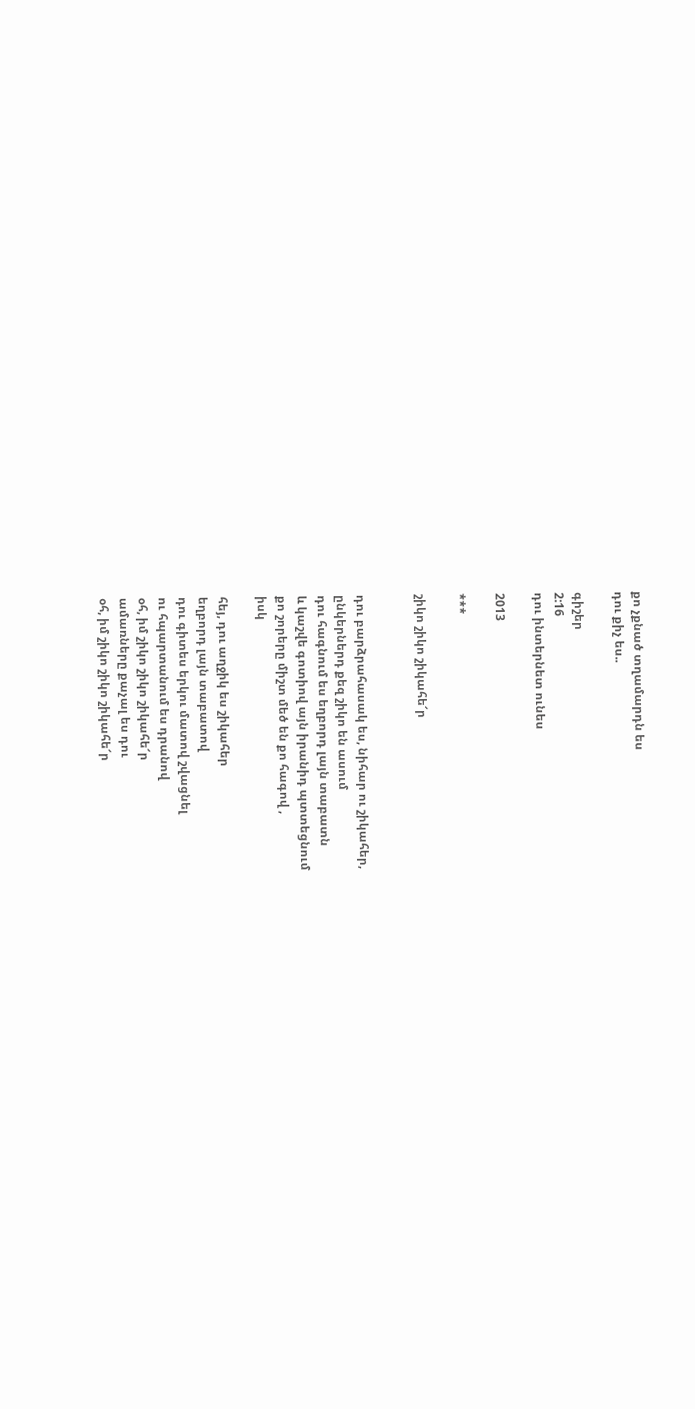քո չքնած տղամարդն ես
դու քիչ ես..

գիշեր
2:16
դու ինտերնետ ունես

2013

***

շիկո շիկո շիկահե՜ր


դու բարձրահասակ ես, նիհար ու շիկահեր,
ընկերներդ քեզ շիկո են ասում
դու հագնում ես եղբորդ լայն տաբատն
և կաշվե գոտիով այն իրանիդ պտտեցնում
քո շորերը միշտ մեծ են քո հագով ,
իսկ

հեյ, դու աղջիկ ես շիկահեր
եղբորդ լայն տաբատով
դու գիտես երկու մատով շվացնել
ու հպարտանում ես դրանով
օհ, իմ շիկո շիկո շիկահե՜ր
ամառները քաչալ ես դու
օհ, իմ շիկո շիկո շիկահե՜ր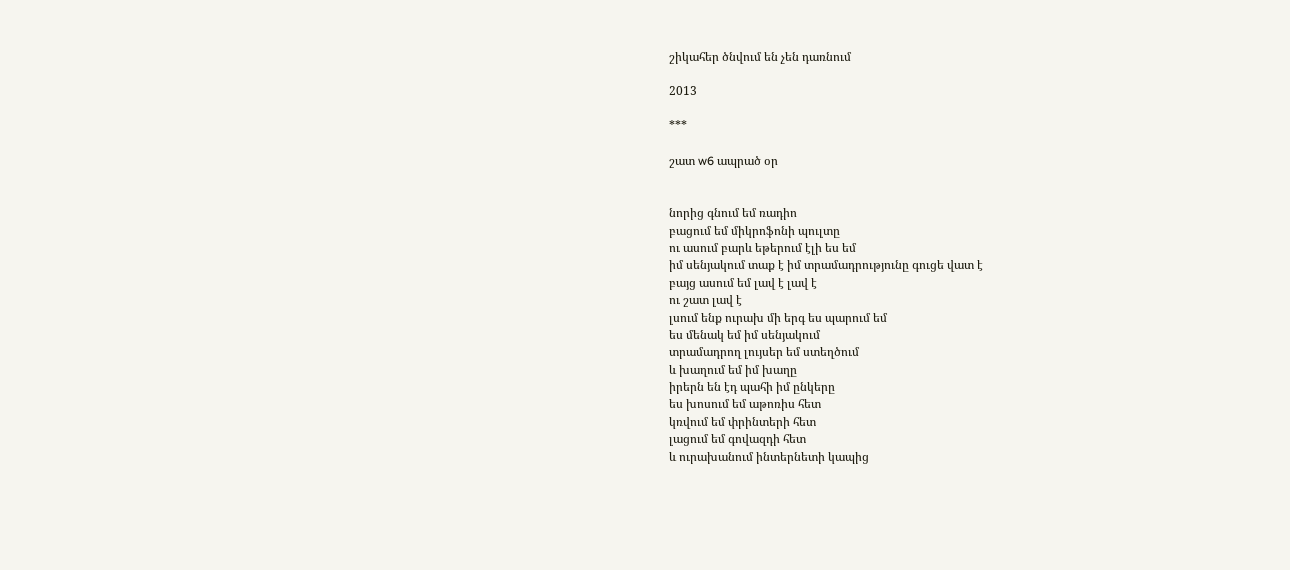շիկահեր ծնվում են չեն դառնում

2013

***

շատ w6 ապրած օր


նորից գնում եմ ռադիո
բացում եմ միկրոֆոնի պուլտը
ու ասում բարև եթերում էլի ես եմ
իմ սենյակում տաք է իմ տրամադրությունը գուցե վատ է
բայց ասում եմ լավ է լավ է
ու շատ լավ է
լսում ենք ուրախ մի երգ ես պարում եմ
ես մենակ եմ իմ սենյակում
տրամադրող լույսեր եմ ստեղծում
և խաղում եմ իմ խաղը
իրերն են էդ պահի իմ ընկերը
ես խոսում եմ աթոռիս հետ
կռվում եմ փրինտերի հետ
լացում եմ գովազդի հետ
և ուրախանում ինտերնետի կապից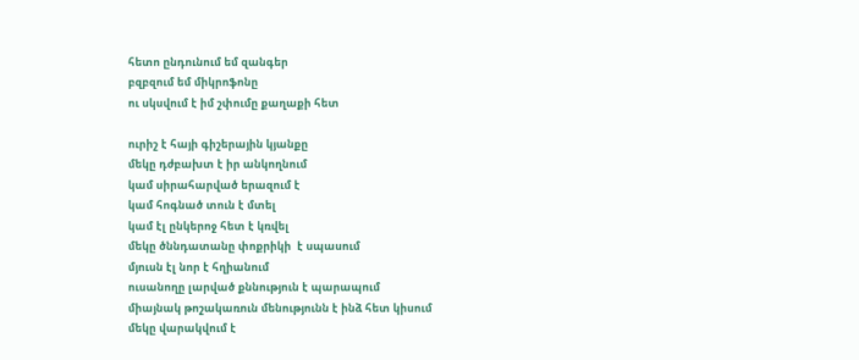հետո ընդունում եմ զանգեր
բզբզում եմ միկրոֆոնը
ու սկսվում է իմ շփումը քաղաքի հետ

ուրիշ է հայի գիշերային կյանքը
մեկը դժբախտ է իր անկողնում
կամ սիրահարված երազում է
կամ հոգնած տուն է մտել
կամ էլ ընկերոջ հետ է կռվել
մեկը ծննդատանը փոքրիկի  է սպասում
մյուսն էլ նոր է հղիանում
ուսանողը լարված քննություն է պարապում
միայնակ թոշակառուն մենությունն է ինձ հետ կիսում
մեկը վարակվում է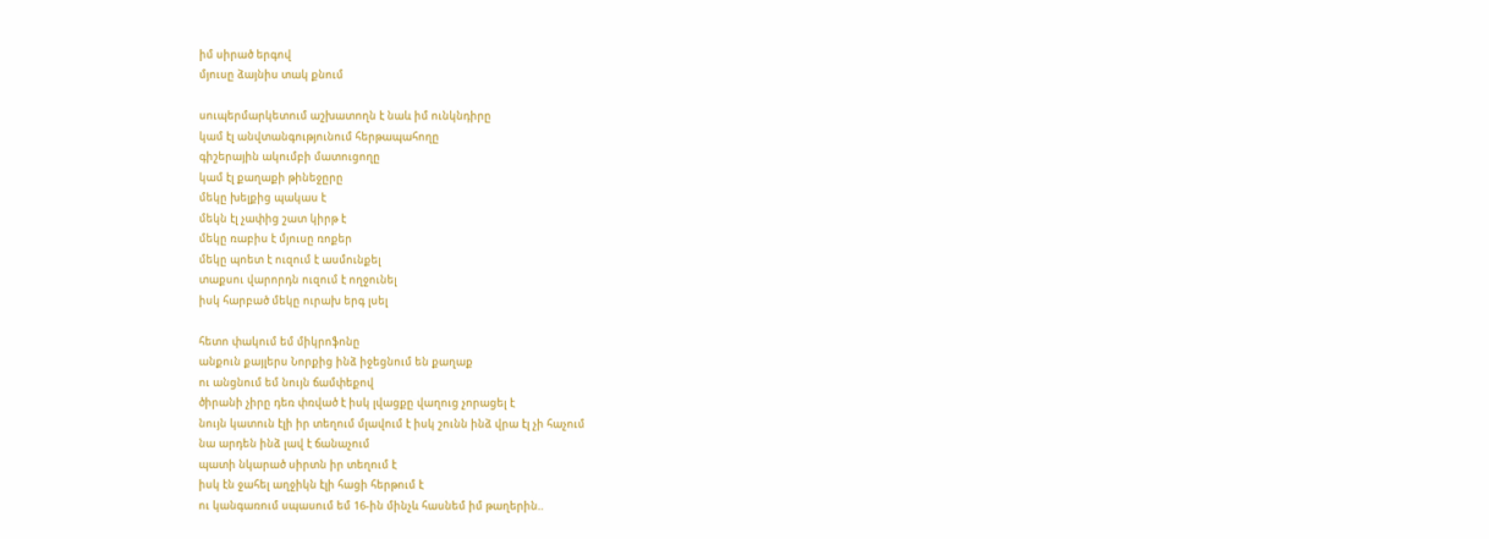իմ սիրած երգով
մյուսը ձայնիս տակ քնում

սուպերմարկետում աշխատողն է նաև իմ ունկնդիրը
կամ էլ անվտանգությունում հերթապահողը
գիշերային ակումբի մատուցողը
կամ էլ քաղաքի թինեջըրը
մեկը խելքից պակաս է
մեկն էլ չափից շատ կիրթ է
մեկը ռաբիս է մյուսը ռոքեր
մեկը պոետ է ուզում է ասմունքել
տաքսու վարորդն ուզում է ողջունել
իսկ հարբած մեկը ուրախ երգ լսել

հետո փակում եմ միկրոֆոնը
անքուն քայլերս Նորքից ինձ իջեցնում են քաղաք
ու անցնում եմ նույն ճամփեքով
ծիրանի չիրը դեռ փռված է իսկ լվացքը վաղուց չորացել է
նույն կատուն էլի իր տեղում մլավում է իսկ շունն ինձ վրա էլ չի հաչում
նա արդեն ինձ լավ է ճանաչում
պատի նկարած սիրտն իր տեղում է
իսկ էն ջահել աղջիկն էլի հացի հերթում է
ու կանգառում սպասում եմ 16-ին մինչև հասնեմ իմ թաղերին..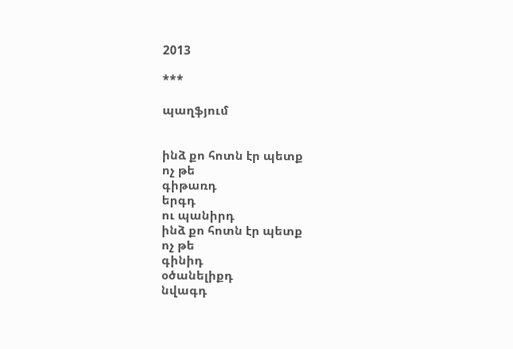2013

***

պաղֆյում


ինձ քո հոտն էր պետք
ոչ թե
գիթառդ
երգդ
ու պանիրդ
ինձ քո հոտն էր պետք
ոչ թե
գինիդ
օծանելիքդ
նվագդ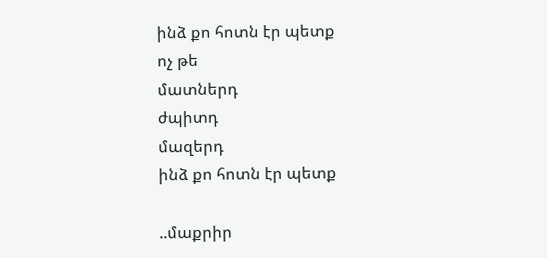ինձ քո հոտն էր պետք
ոչ թե
մատներդ
ժպիտդ
մազերդ
ինձ քո հոտն էր պետք

..մաքրիր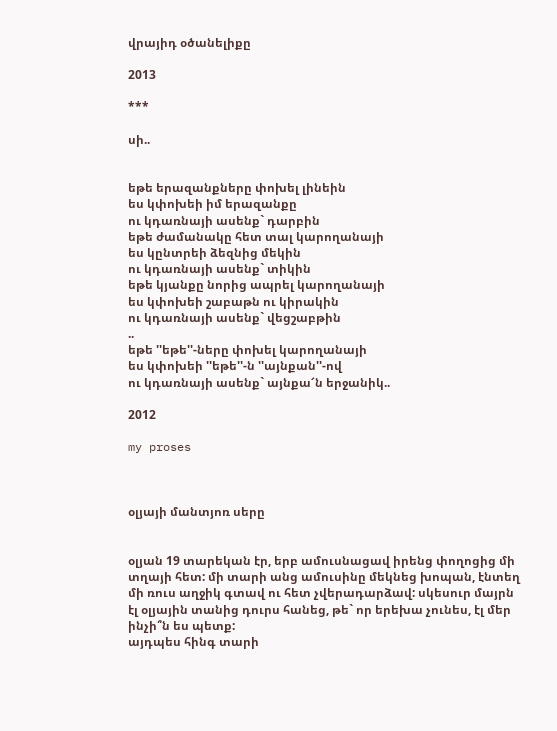վրայիդ օծանելիքը

2013

***

սի..


եթե երազանքները փոխել լինեին
ես կփոխեի իմ երազանքը
ու կդառնայի ասենք` դարբին
եթե ժամանակը հետ տալ կարողանայի
ես կընտրեի ձեզնից մեկին
ու կդառնայի ասենք` տիկին
եթե կյանքը նորից ապրել կարողանայի
ես կփոխեի շաբաթն ու կիրակին
ու կդառնայի ասենք` վեցշաբթին
..
եթե ''եթե''-ները փոխել կարողանայի
ես կփոխեի ''եթե''-ն ''այնքան''-ով
ու կդառնայի ասենք` այնքա՜ն երջանիկ..

2012

my proses



օլյայի մանտյոռ սերը


օլյան 19 տարեկան էր, երբ ամուսնացավ իրենց փողոցից մի տղայի հետ: մի տարի անց ամուսինը մեկնեց խոպան, էնտեղ մի ռուս աղջիկ գտավ ու հետ չվերադարձավ: սկեսուր մայրն էլ օլյային տանից դուրս հանեց, թե` որ երեխա չունես, էլ մեր ինչի՞ն ես պետք:
այդպես հինգ տարի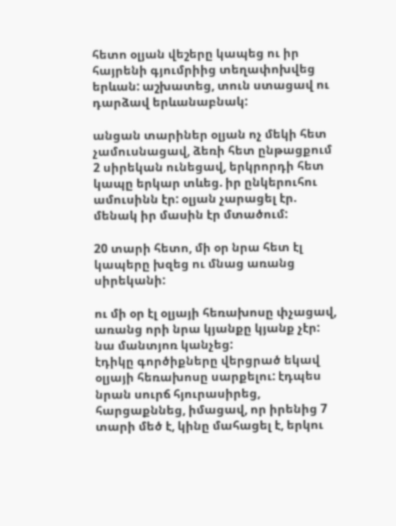հետո օլյան վեշերը կապեց ու իր հայրենի գյումրիից տեղափոխվեց երևան: աշխատեց, տուն ստացավ ու դարձավ երևանաբնակ:

անցան տարիներ օլյան ոչ մեկի հետ չամուսնացավ, ձեռի հետ ընթացքում 2 սիրեկան ունեցավ, երկրորդի հետ կապը երկար տևեց. իր ընկերուհու ամուսինն էր: օլյան չարացել էր. մենակ իր մասին էր մտածում:

20 տարի հետո, մի օր նրա հետ էլ կապերը խզեց ու մնաց առանց սիրեկանի:

ու մի օր էլ օլյայի հեռախոսը փչացավ, առանց որի նրա կյանքը կյանք չէր: նա մանտյոռ կանչեց:
էդիկը գործիքները վերցրած եկավ օլյայի հեռախոսը սարքելու: էդպես նրան սուրճ հյուրասիրեց, հարցաքննեց, իմացավ, որ իրենից 7 տարի մեծ է, կինը մահացել է, երկու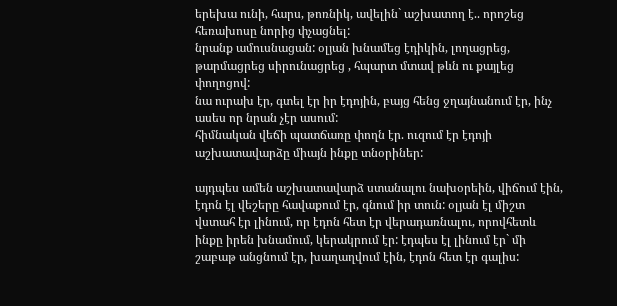երեխա ունի, հարս, թոռնիկ, ավելին` աշխատող է.. որոշեց հեռախոսը նորից փչացնել:
նրանք ամուսնացան: օլյան խնամեց էդիկին, լողացրեց, թարմացրեց սիրունացրեց , հպարտ մտավ թևն ու քայլեց փողոցով:
նա ուրախ էր, գտել էր իր էդոյին, բայց հենց ջղայնանում էր, ինչ ասես որ նրան չէր ասում:
հիմնական վեճի պատճառը փողն էր. ուզում էր էդոյի աշխատավարձը միայն ինքը տնօրիներ:

այդպես ամեն աշխատավարձ ստանալու նախօրեին, վիճում էին, էդոն էլ վեշերը հավաքում էր, գնում իր տուն: օլյան էլ միշտ վստահ էր լինում, որ էդոն հետ էր վերադառնալու, որովհետև ինքը իրեն խնամում, կերակրում էր: էդպես էլ լինում էր` մի շաբաթ անցնում էր, խաղաղվում էին, էդոն հետ էր գալիս: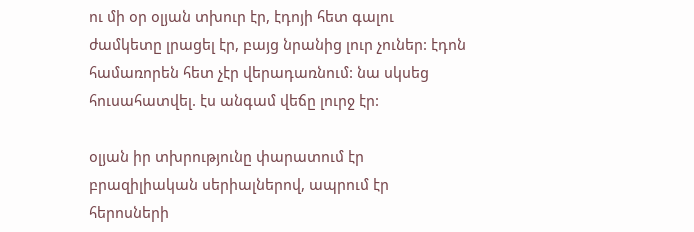ու մի օր օլյան տխուր էր, էդոյի հետ գալու ժամկետը լրացել էր, բայց նրանից լուր չուներ: էդոն համառորեն հետ չէր վերադառնում: նա սկսեց հուսահատվել. էս անգամ վեճը լուրջ էր:

օլյան իր տխրությունը փարատում էր բրազիլիական սերիալներով, ապրում էր հերոսների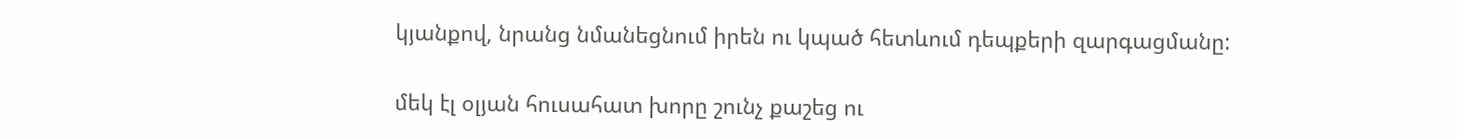կյանքով, նրանց նմանեցնում իրեն ու կպած հետևում դեպքերի զարգացմանը:

մեկ էլ օլյան հուսահատ խորը շունչ քաշեց ու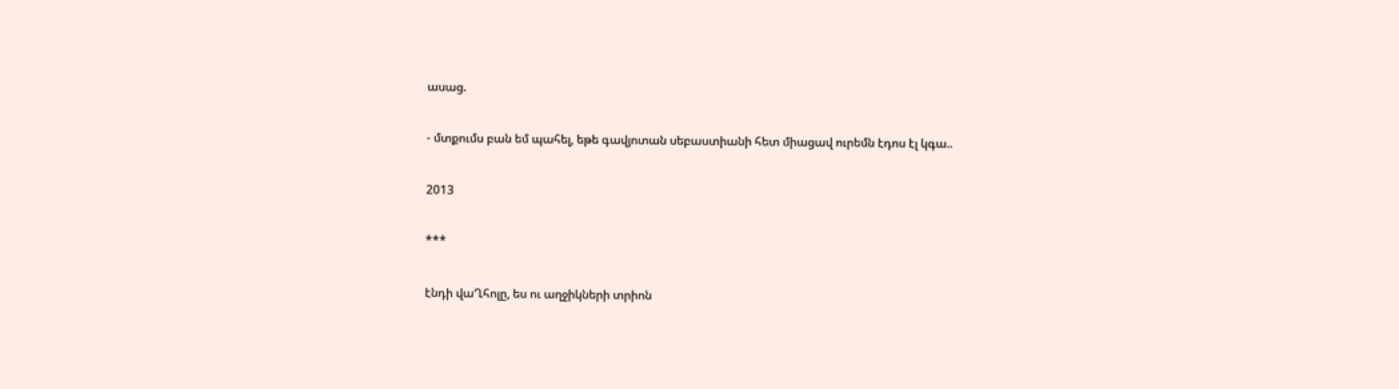ասաց.

- մտքումս բան եմ պահել, եթե գավյոտան սեբաստիանի հետ միացավ ուրեմն էդոս էլ կգա..

2013

***

էնդի վաՂհոլը, ես ու աղջիկների տրիոն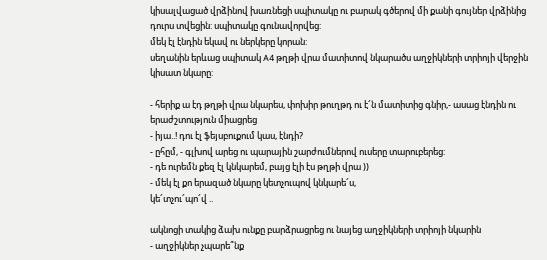կիսալվացած վրձինով խառնեցի սպիտակը ու բարակ գծերով մի քանի գույներ վրձինից դուրս տվեցին: սպիտակը գունավորվեց:
մեկ էլ էնդին եկավ ու ներկերը կորան:
սեղանին երևաց սպիտակ A4 թղթի վրա մատիտով նկարածս աղջիկների տրիոյի վերջին կիսատ նկարը:

- հերիք ա էդ թղթի վրա նկարես, փոխիր թուղթդ ու է՜ն մատիտից գնիր,- ասաց էնդին ու երաժշտություն միացրեց
- իյա..! դու էլ ֆեյսբուքում կաս, էնդի?
- ըհըմ, - գլխով արեց ու պարային շարժումներով ուսերը տարուբերեց:
- դե ուրեմն քեզ էլ կնկարեմ, բայց էլի էս թղթի վրա ))
- մեկ էլ քո երազած նկարը կետչուպով կնկարե՜ս,
կե՜տչու՜պո՜վ ..

ակնոցի տակից ձախ ունքը բարձրացրեց ու նայեց աղջիկների տրիոյի նկարին
- աղջիկներ չպարե՞նք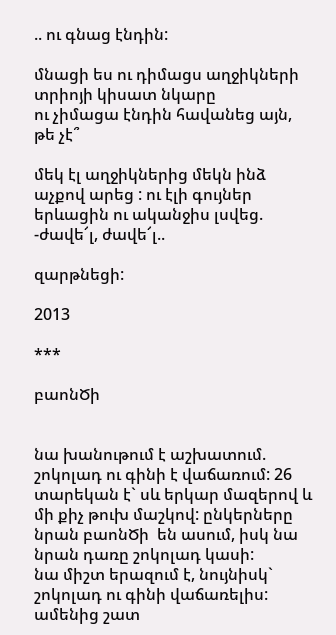.. ու գնաց էնդին:

մնացի ես ու դիմացս աղջիկների տրիոյի կիսատ նկարը
ու չիմացա էնդին հավանեց այն, թե չէ՞

մեկ էլ աղջիկներից մեկն ինձ աչքով արեց : ու էլի գույներ երևացին ու ականջիս լսվեց.
-ժավե՜լ, ժավե՜լ..

զարթնեցի:

2013

***

բաոնԾի


նա խանութում է աշխատում. շոկոլադ ու գինի է վաճառում: 26 տարեկան է` սև երկար մազերով և մի քիչ թուխ մաշկով: ընկերները նրան բաոնԾի  են ասում, իսկ նա նրան դառը շոկոլադ կասի:
նա միշտ երազում է, նույնիսկ` շոկոլադ ու գինի վաճառելիս: ամենից շատ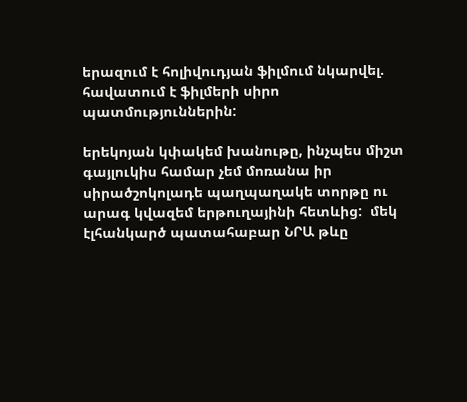երազում է հոլիվուդյան ֆիլմում նկարվել.  հավատում է ֆիլմերի սիրո պատմություններին:

երեկոյան կփակեմ խանութը, ինչպես միշտ գայլուկիս համար չեմ մոռանա իր սիրածշոկոլադե պաղպաղակե տորթը ու արագ կվազեմ երթուղայինի հետևից:  մեկ էլհանկարծ պատահաբար ՆՐԱ թևը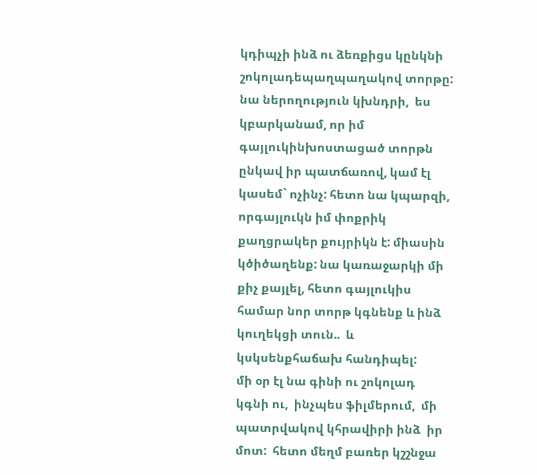կդիպչի ինձ ու ձեռքիցս կընկնի շոկոլադեպաղպաղակով տորթը: նա ներողություն կխնդրի,  ես կբարկանամ, որ իմ գայլուկինխոստացած տորթն ընկավ իր պատճառով, կամ էլ կասեմ` ոչինչ: հետո նա կպարզի, որգայլուկն իմ փոքրիկ քաղցրակեր քույրիկն է: միասին կծիծաղենք: նա կառաջարկի մի քիչ քայլել, հետո գայլուկիս համար նոր տորթ կգնենք և ինձ կուղեկցի տուն..  և կսկսենքհաճախ հանդիպել:
մի օր էլ նա գինի ու շոկոլադ կգնի ու,  ինչպես ֆիլմերում,  մի պատրվակով կհրավիրի ինձ  իր մոտ:  հետո մեղմ բառեր կշշնջա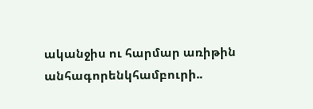ականջիս ու հարմար առիթին անհագորենկհամբուրի..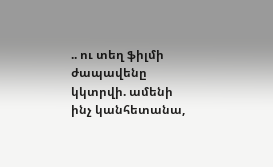.. ու տեղ ֆիլմի ժապավենը կկտրվի. ամենի ինչ կանհետանա,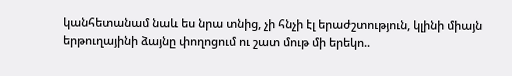կանհետանամ նաև ես նրա տնից, չի հնչի էլ երաժշտություն, կլինի միայն երթուղայինի ձայնը փողոցում ու շատ մութ մի երեկո..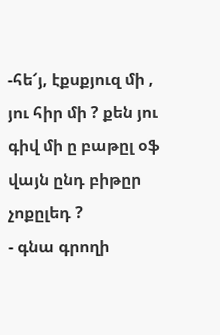-հե՜յ, էքսքյուզ մի , յու հիր մի ? քեն յու գիվ մի ը բաթըլ օֆ վայն ընդ բիթըր չոքըլեդ ?
- գնա գրողի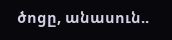ծոցը, անասուն..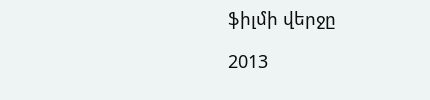ֆիլմի վերջը

2013